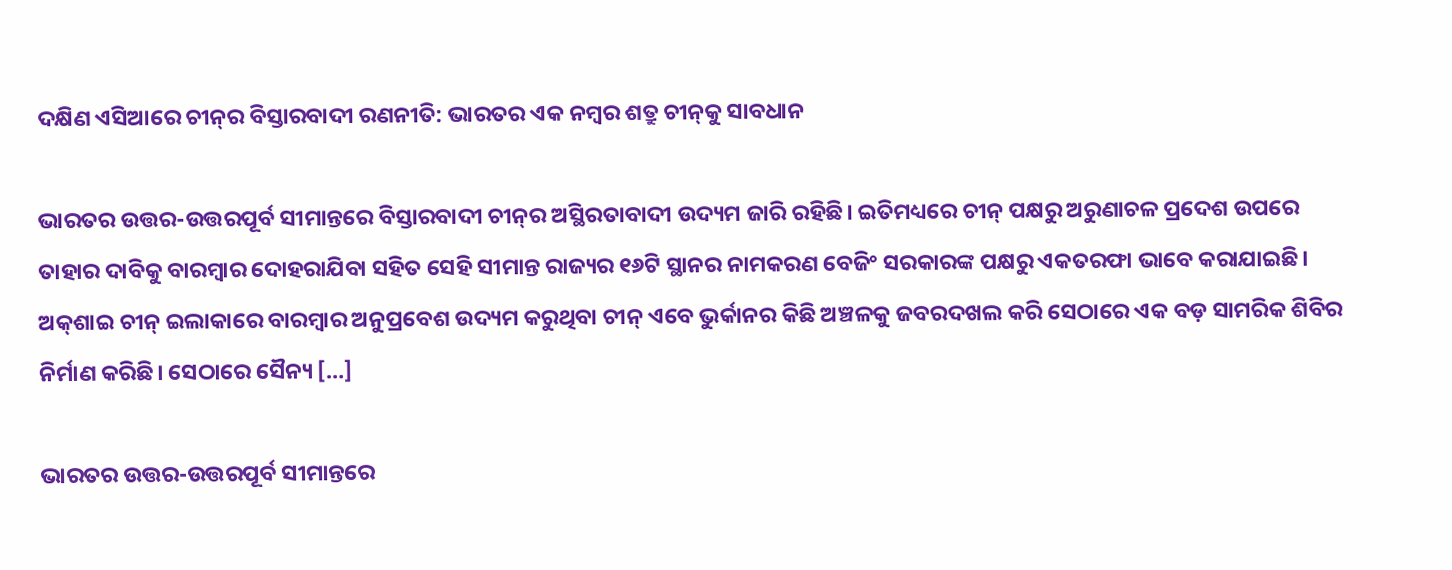ଦକ୍ଷିଣ ଏସିଆରେ ଚୀନ୍‌‌ର ବିସ୍ତାରବାଦୀ ରଣନୀତି: ଭାରତର ଏକ ନମ୍ବର ଶତ୍ରୁ ଚୀନ୍‌‌କୁ ସାବଧାନ

ଭାରତର ଉତ୍ତର-ଉତ୍ତରପୂର୍ବ ସୀମାନ୍ତରେ ବିସ୍ତାରବାଦୀ ଚୀନ୍‌‌ର ଅସ୍ଥିରତାବାଦୀ ଉଦ୍ୟମ ଜାରି ରହିଛି। ଇତିମଧ୍ୟରେ ଚୀନ୍‌‌ ପକ୍ଷରୁ ଅରୁଣାଚଳ ପ୍ରଦେଶ ଉପରେ ତାହାର ଦାବିକୁ ବାରମ୍ବାର ଦୋହରାଯିବା ସହିତ ସେହି ସୀମାନ୍ତ ରାଜ୍ୟର ୧୬ଟି ସ୍ଥାନର ନାମକରଣ ବେଜିଂ ସରକାରଙ୍କ ପକ୍ଷରୁ ଏକତରଫା ଭାବେ କରାଯାଇଛି। ଅକ୍‌‌ଶାଇ ଚୀନ୍‌‌ ଇଲାକାରେ ବାରମ୍ବାର ଅନୁପ୍ରବେଶ ଉଦ୍ୟମ କରୁଥିବା ଚୀନ୍‌‌ ଏବେ ଭୁର୍କାନର କିଛି ଅଞ୍ଚଳକୁ ଜବରଦଖଲ କରି ସେଠାରେ ଏକ ବଡ଼ ସାମରିକ ଶିବିର ନିର୍ମାଣ କରିଛି। ସେଠାରେ ସୈନ୍ୟ […]

ଭାରତର ଉତ୍ତର-ଉତ୍ତରପୂର୍ବ ସୀମାନ୍ତରେ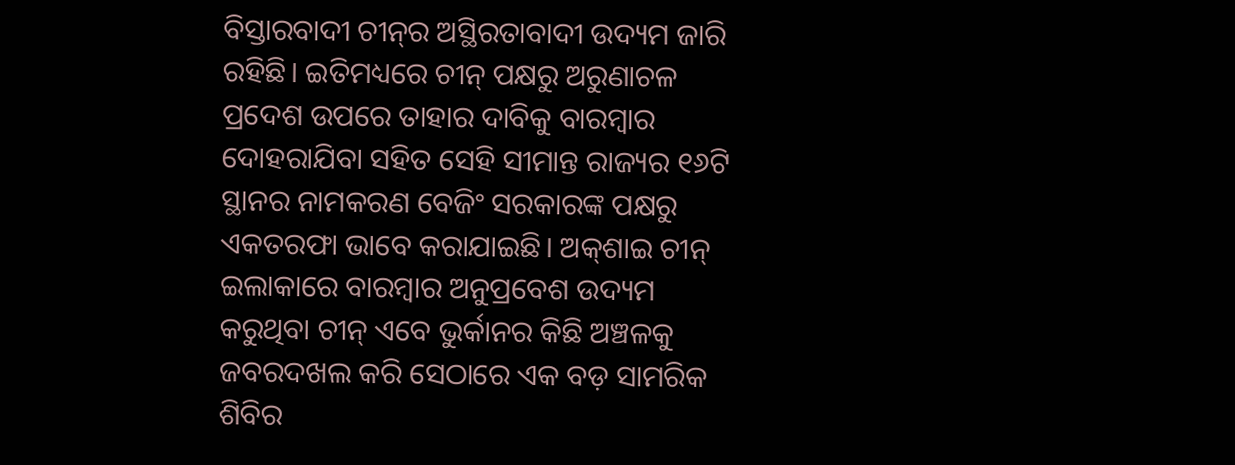ବିସ୍ତାରବାଦୀ ଚୀନ୍‌‌ର ଅସ୍ଥିରତାବାଦୀ ଉଦ୍ୟମ ଜାରି ରହିଛି। ଇତିମଧ୍ୟରେ ଚୀନ୍‌‌ ପକ୍ଷରୁ ଅରୁଣାଚଳ ପ୍ରଦେଶ ଉପରେ ତାହାର ଦାବିକୁ ବାରମ୍ବାର ଦୋହରାଯିବା ସହିତ ସେହି ସୀମାନ୍ତ ରାଜ୍ୟର ୧୬ଟି ସ୍ଥାନର ନାମକରଣ ବେଜିଂ ସରକାରଙ୍କ ପକ୍ଷରୁ ଏକତରଫା ଭାବେ କରାଯାଇଛି। ଅକ୍‌‌ଶାଇ ଚୀନ୍‌‌ ଇଲାକାରେ ବାରମ୍ବାର ଅନୁପ୍ରବେଶ ଉଦ୍ୟମ କରୁଥିବା ଚୀନ୍‌‌ ଏବେ ଭୁର୍କାନର କିଛି ଅଞ୍ଚଳକୁ ଜବରଦଖଲ କରି ସେଠାରେ ଏକ ବଡ଼ ସାମରିକ ଶିବିର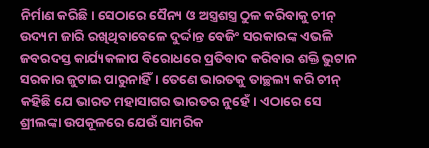ନିର୍ମାଣ କରିଛି। ସେଠାରେ ସୈନ୍ୟ ଓ ଅସ୍ତ୍ରଶସ୍ତ୍ର ଠୁଳ କରିବାକୁ ଚୀନ୍‌‌ ଉଦ୍ୟମ ଜାରି ରଖିଥିବାବେଳେ ଦୁର୍ଦ୍ଦାନ୍ତ ବେଜିଂ ସରକାରଙ୍କ ଏଭଳି ଜବରଦସ୍ତ କାର୍ଯ୍ୟକଳାପ ବିରୋଧରେ ପ୍ରତିବାଦ କରିବାର ଶକ୍ତି ଭୁଟାନ ସରକାର ଜୁଟାଇ ପାରୁନାହିଁ। ତେଣେ ଭାରତକୁ ତାଚ୍ଛଲ୍ୟ କରି ଚୀନ୍‌‌ କହିଛି ଯେ ଭାରତ ମହାସାଗର ଭାରତର ନୁହେଁ। ଏଠାରେ ସେ ଶ୍ରୀଲଙ୍କା ଉପକୂଳରେ ଯେଉଁ ସାମରିକ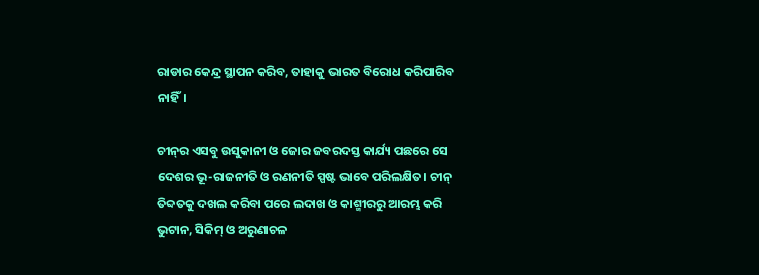ରାଡାର କେନ୍ଦ୍ର ସ୍ଥାପନ କରିବ, ତାହାକୁ ଭାରତ ବିରୋଧ କରିପାରିବ ନାହିଁ।

ଚୀନ୍‌‌ର ଏସବୁ ଉସୁକାନୀ ଓ ଜୋର ଜବରଦସ୍ତ କାର୍ଯ୍ୟ ପଛରେ ସେ ଦେଶର ଭୂ-ରାଜନୀତି ଓ ରଣନୀତି ସ୍ପଷ୍ଟ ଭାବେ ପରିଲକ୍ଷିତ। ଚୀନ୍‌‌ ତିବ୍ଦତକୁ ଦଖଲ କରିବା ପରେ ଲଦାଖ ଓ କାଶ୍ମୀରରୁ ଆରମ୍ଭ କରି ଭୁଟାନ, ସିକିମ୍‌‌ ଓ ଅରୁଣାଚଳ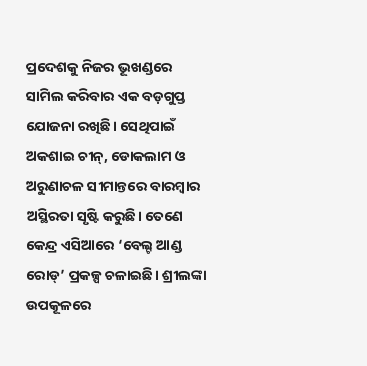ପ୍ରଦେଶକୁ ନିଜର ଭୂଖଣ୍ଡରେ ସାମିଲ କରିବାର ଏକ ବଡ଼ଗୁପ୍ତ ଯୋଜନା ରଖିଛି। ସେଥିପାଇଁ ଅକଶାଇ ଚୀନ୍‌‌, ଡୋକଲାମ ଓ ଅରୁଣାଚଳ ସୀମାନ୍ତରେ ବାରମ୍ବାର ଅସ୍ଥିରତା ସୃଷ୍ଟି କରୁଛି। ତେଣେ କେନ୍ଦ୍ର ଏସିଆରେ ‘ବେଲ୍ଟ ଆଣ୍ଡ ରୋଡ୍‌‌’ ପ୍ରକଳ୍ପ ଚଳାଇଛି। ଶ୍ରୀଲଙ୍କା ଉପକୂଳରେ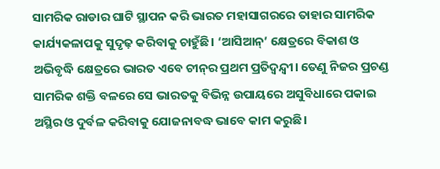ସାମରିକ ରାଡାର ଘାଟି ସ୍ଥାପନ କରି ଭାରତ ମହାସାଗରରେ ତାହାର ସାମରିକ କାର୍ଯ୍ୟକଳାପକୁ ସୁଦୃଢ଼ କରିବାକୁ ଚାହୁଁଛି। ‘ଆସିଆନ୍‌‌’ କ୍ଷେତ୍ରରେ ବିକାଶ ଓ ଅଭିବୃଦ୍ଧି କ୍ଷେତ୍ରରେ ଭାରତ ଏବେ ଚୀନ୍‌‌ର ପ୍ରଥମ ପ୍ରତିଦ୍ୱନ୍ଦ୍ୱୀ। ତେଣୁ ନିଜର ପ୍ରଚଣ୍ଡ ସାମରିକ ଶକ୍ତି ବଳରେ ସେ ଭାରତକୁ ବିଭିନ୍ନ ଉପାୟରେ ଅସୁବିଧାରେ ପକାଇ ଅସ୍ଥିର ଓ ଦୁର୍ବଳ କରିବାକୁ ଯୋଜନାବଦ୍ଧ ଭାବେ କାମ କରୁଛି।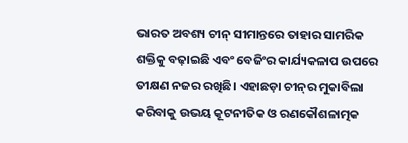ଭାରତ ଅବଶ୍ୟ ଚୀନ୍‌‌ ସୀମାନ୍ତରେ ତାହାର ସାମରିକ ଶକ୍ତିକୁ ବଢ଼ାଇଛି ଏବଂ ବେଜିଂର କାର୍ଯ୍ୟକଳାପ ଉପରେ ତୀକ୍ଷଣ ନଜର ରଖିଛି। ଏହାଛଡ଼ା ଚୀନ୍‌‌ର ମୁକାବିଲା କରିବାକୁ ଉଭୟ କୂଟନୀତିକ ଓ ରଣକୌଶଳାତ୍ମକ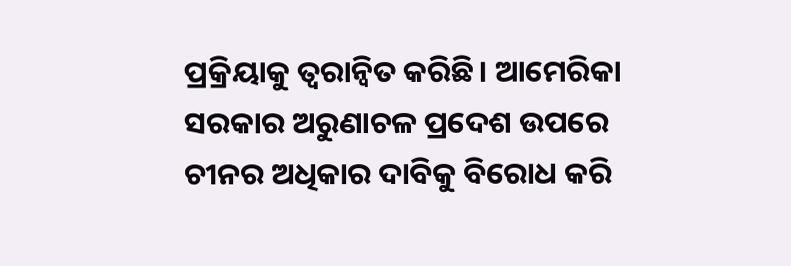ପ୍ରକ୍ରିୟାକୁ ତ୍ୱରାନ୍ୱିତ କରିଛି। ଆମେରିକା ସରକାର ଅରୁଣାଚଳ ପ୍ରଦେଶ ଉପରେ ଚୀନର ଅଧିକାର ଦାବିକୁ ବିରୋଧ କରି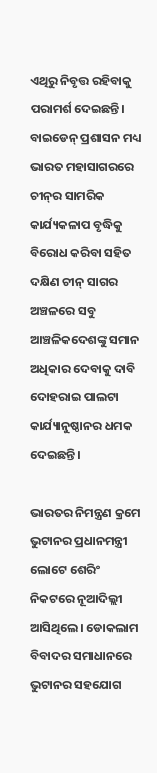ଏଥିରୁ ନିବୃତ୍ତ ରହିବାକୁ ପରାମର୍ଶ ଦେଇଛନ୍ତି। ବାଇଡେନ୍‌‌ ପ୍ରଶାସନ ମଧ୍ୟ ଭାରତ ମହାସାଗରରେ ଚୀନ୍‌‌ର ସାମରିକ କାର୍ଯ୍ୟକଳାପ ବୃଦ୍ଧିକୁ ବିରୋଧ କରିବା ସହିତ ଦକ୍ଷିଣ ଚୀନ୍‌‌ ସାଗର ଅଞ୍ଚଳରେ ସବୁ ଆଞ୍ଚଳିକଦେଶଙ୍କୁ ସମାନ ଅଧିକାର ଦେବାକୁ ଦାବି ଦୋହରାଇ ପାଲଟା କାର୍ଯ୍ୟାନୁଷ୍ଠାନର ଧମକ ଦେଇଛନ୍ତି।

ଭାରତର ନିମନ୍ତ୍ରଣ କ୍ରମେ ଭୁଟାନର ପ୍ରଧାନମନ୍ତ୍ରୀ ଲୋଟେ ଶେରିଂ ନିକଟରେ ନୂଆଦିଲ୍ଲୀ ଆସିଥିଲେ। ଡୋକଲାମ ବିବାଦର ସମାଧାନରେ ଭୁଟାନର ସହଯୋଗ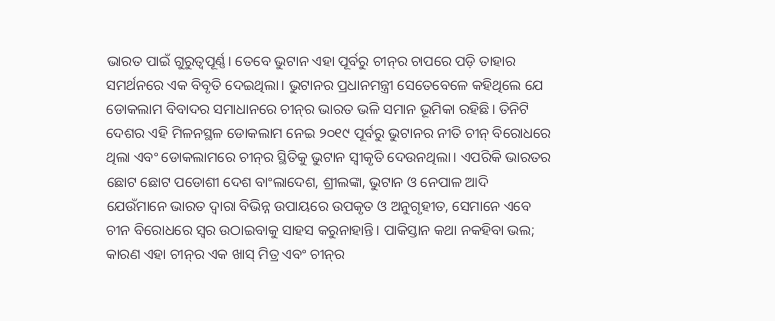ଭାରତ ପାଇଁ ଗୁରୁତ୍ୱପୂର୍ଣ୍ଣ। ତେବେ ଭୁଟାନ ଏହା ପୂର୍ବରୁ ଚୀନ୍‌‌ର ଚାପରେ ପଡ଼ି ତାହାର ସମର୍ଥନରେ ଏକ ବିବୃତି ଦେଇଥିଲା। ଭୁଟାନର ପ୍ରଧାନମନ୍ତ୍ରୀ ସେତେବେଳେ କହିଥିଲେ ଯେ ଡୋକଲାମ ବିବାଦର ସମାଧାନରେ ଚୀନ୍‌‌ର ଭାରତ ଭଳି ସମାନ ଭୂମିକା ରହିଛି। ତିନିଟି ଦେଶର ଏହି ମିଳନସ୍ଥଳ ଡୋକଲାମ ନେଇ ୨୦୧୯ ପୂର୍ବରୁ ଭୁଟାନର ନୀତି ଚୀନ୍‌‌ ବିରୋଧରେ ଥିଲା ଏବଂ ଡୋକଲାମରେ ଚୀନ୍‌‌ର ସ୍ଥିତିକୁ ଭୁଟାନ ସ୍ୱୀକୃତି ଦେଉନଥିଲା। ଏପରିକି ଭାରତର ଛୋଟ ଛୋଟ ପଡୋଶୀ ଦେଶ ବାଂଲାଦେଶ, ଶ୍ରୀଲଙ୍କା, ଭୁଟାନ ଓ ନେପାଳ ଆଦି ଯେଉଁମାନେ ଭାରତ ଦ୍ୱାରା ବିଭିନ୍ନ ଉପାୟରେ ଉପକୃତ ଓ ଅନୁଗୃହୀତ, ସେମାନେ ଏବେ ଚୀନ ବିରୋଧରେ ସ୍ୱର ଉଠାଇବାକୁ ସାହସ କରୁନାହାନ୍ତି। ପାକିସ୍ତାନ କଥା ନକହିବା ଭଲ; କାରଣ ଏହା ଚୀନ୍‌‌ର ଏକ ଖାସ୍‌‌ ମିତ୍ର ଏବଂ ଚୀନ୍‌‌ର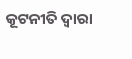କୂଟନୀତି ଦ୍ୱାରା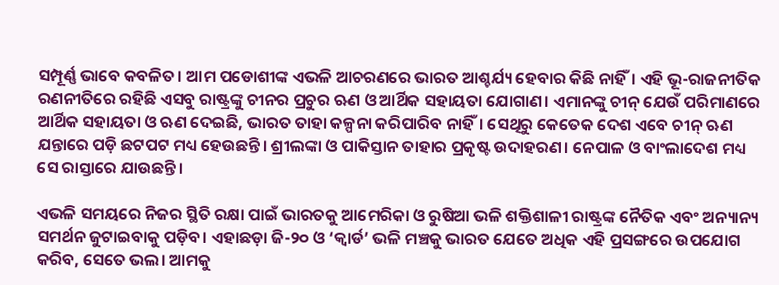ସମ୍ପୂର୍ଣ୍ଣ ଭାବେ କବଳିତ। ଆମ ପଡୋଶୀଙ୍କ ଏଭଳି ଆଚରଣରେ ଭାରତ ଆଶ୍ଚର୍ଯ୍ୟ ହେବାର କିଛି ନାହିଁ। ଏହି ଭୂ-ରାଜନୀତିକ ରଣନୀତିରେ ରହିଛି ଏସବୁ ରାଷ୍ଟ୍ରଙ୍କୁ ଚୀନର ପ୍ରଚୁର ଋଣ ଓ ଆର୍ଥିକ ସହାୟତା ଯୋଗାଣ। ଏମାନଙ୍କୁ ଚୀନ୍‌‌ ଯେଉଁ ପରିମାଣରେ ଆର୍ଥିକ ସହାୟତା ଓ ଋଣ ଦେଇଛି, ଭାରତ ତାହା କଳ୍ପନା କରିପାରିବ ନାହିଁ। ସେଥିରୁ କେତେକ ଦେଶ ଏବେ ଚୀନ୍‌‌ ଋଣ ଯନ୍ତାରେ ପଡ଼ି ଛଟପଟ ମଧ୍ୟ ହେଉଛନ୍ତି। ଶ୍ରୀଲଙ୍କା ଓ ପାକିସ୍ତାନ ତାହାର ପ୍ରକୃଷ୍ଟ ଉଦାହରଣ। ନେପାଳ ଓ ବାଂଲାଦେଶ ମଧ୍ୟ ସେ ରାସ୍ତାରେ ଯାଉଛନ୍ତି।

ଏଭଳି ସମୟରେ ନିଜର ସ୍ଥିତି ରକ୍ଷା ପାଇଁ ଭାରତକୁ ଆମେରିକା ଓ ରୁଷିଆ ଭଳି ଶକ୍ତିଶାଳୀ ରାଷ୍ଟ୍ରଙ୍କ ନୈତିକ ଏବଂ ଅନ୍ୟାନ୍ୟ ସମର୍ଥନ ଜୁଟାଇବାକୁ ପଡ଼ିବ। ଏହାଛଡ଼ା ଜି-୨୦ ଓ ‘କ୍ୱାର୍ଡ’ ଭଳି ମଞ୍ଚକୁ ଭାରତ ଯେତେ ଅଧିକ ଏହି ପ୍ରସଙ୍ଗରେ ଉପଯୋଗ କରିବ, ସେତେ ଭଲ। ଆମକୁ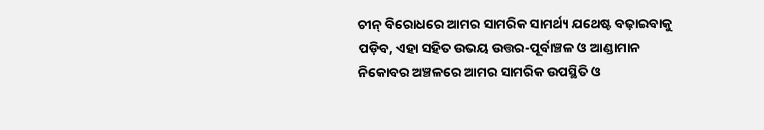ଚୀନ୍‌‌ ବିରୋଧରେ ଆମର ସାମରିକ ସାମର୍ଥ୍ୟ ଯଥେଷ୍ଟ ବଢ଼ାଇବାକୁ ପଡ଼ିବ, ଏହା ସହିତ ଉଭୟ ଉତ୍ତର-ପୂର୍ବାଞ୍ଚଳ ଓ ଆଣ୍ଡାମାନ ନିକୋବର ଅଞ୍ଚଳରେ ଆମର ସାମରିକ ଉପସ୍ଥିତି ଓ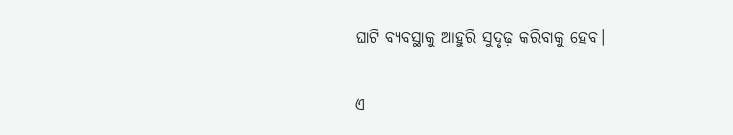ଘାଟି ବ୍ୟବସ୍ଥାକୁ ଆହୁରି ସୁଦୃଢ଼ କରିବାକୁ ହେବ।

ଏ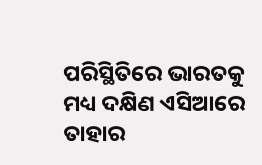ପରିସ୍ଥିତିରେ ଭାରତକୁ ମଧ୍ୟ ଦକ୍ଷିଣ ଏସିଆରେ ତାହାର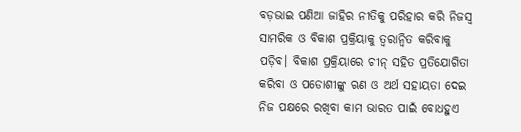ବଡ଼ଭାଇ ପଣିଆ ଜାହିର ନୀତିକୁ ପରିହାର କରି ନିଜସ୍ୱ ସାମରିକ ଓ ବିକାଶ ପ୍ରକ୍ରିୟାକୁ ତ୍ୱରାନ୍ୱିତ କରିବାକୁ ପଡ଼ିବ। ବିକାଶ ପ୍ରକ୍ରିୟାରେ ଚୀନ୍‌‌ ସହିତ ପ୍ରତିଯୋଗିତା କରିବା ଓ ପଡୋଶୀଙ୍କୁ ଋଣ ଓ ଅର୍ଥ ସହାୟତା ଦେଇ ନିଜ ପକ୍ଷରେ ରଖିବା କାମ ଭାରତ ପାଇଁ ବୋଧହୁଏ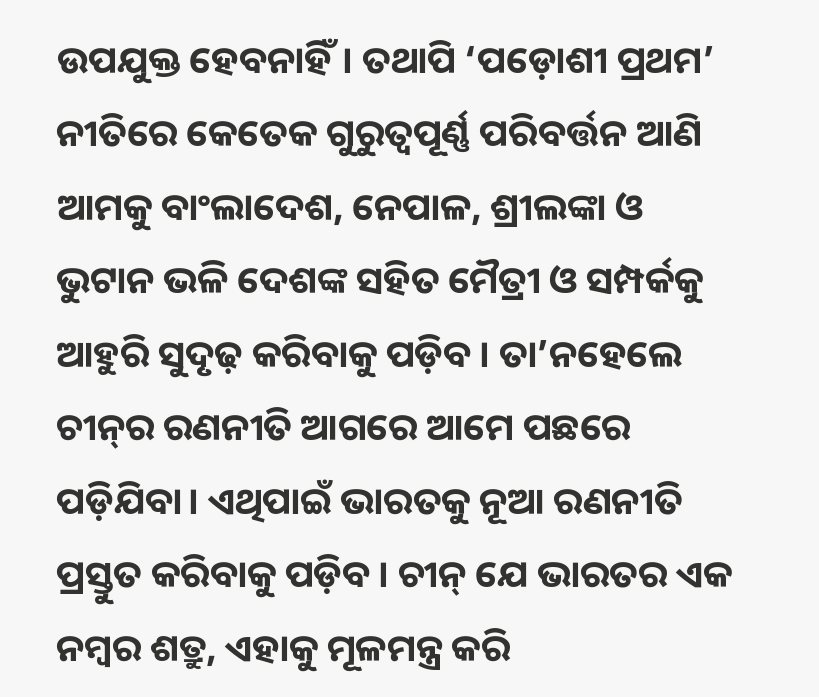ଉପଯୁକ୍ତ ହେବନାହିଁ। ତଥାପି ‘ପଡ଼ୋଶୀ ପ୍ରଥମ’ ନୀତିରେ କେତେକ ଗୁରୁତ୍ୱପୂର୍ଣ୍ଣ ପରିବର୍ତ୍ତନ ଆଣି ଆମକୁ ବାଂଲାଦେଶ, ନେପାଳ, ଶ୍ରୀଲଙ୍କା ଓ ଭୁଟାନ ଭଳି ଦେଶଙ୍କ ସହିତ ମୈତ୍ରୀ ଓ ସମ୍ପର୍କକୁ ଆହୁରି ସୁଦୃଢ଼ କରିବାକୁ ପଡ଼ିବ। ତା’ନହେଲେ ଚୀନ୍‌‌ର ରଣନୀତି ଆଗରେ ଆମେ ପଛରେ ପଡ଼ିଯିବା। ଏଥିପାଇଁ ଭାରତକୁ ନୂଆ ରଣନୀତି ପ୍ରସ୍ତୁତ କରିବାକୁ ପଡ଼ିବ। ଚୀନ୍‌‌ ଯେ ଭାରତର ଏକ ନମ୍ବର ଶତ୍ରୁ, ଏହାକୁ ମୂଳମନ୍ତ୍ର କରି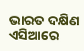ଭାରତ ଦକ୍ଷିଣ ଏସିଆରେ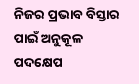ନିଜର ପ୍ରଭାବ ବିସ୍ତାର ପାଇଁ ଅନୁକୂଳ ପଦକ୍ଷେପ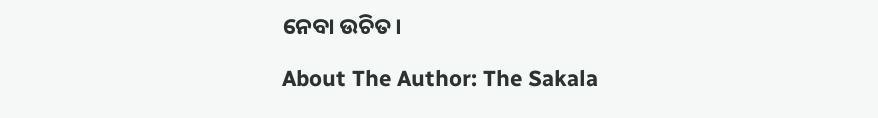ନେବା ଉଚିତ।

About The Author: The Sakala